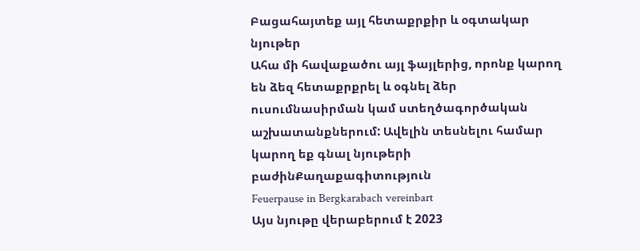Բացահայտեք այլ հետաքրքիր և օգտակար նյութեր
Ահա մի հավաքածու այլ ֆայլերից, որոնք կարող են ձեզ հետաքրքրել և օգնել ձեր ուսումնասիրման կամ ստեղծագործական աշխատանքներում: Ավելին տեսնելու համար կարող եք գնալ նյութերի բաժինՔաղաքագիտություն
Feuerpause in Bergkarabach vereinbart
Այս նյութը վերաբերում է 2023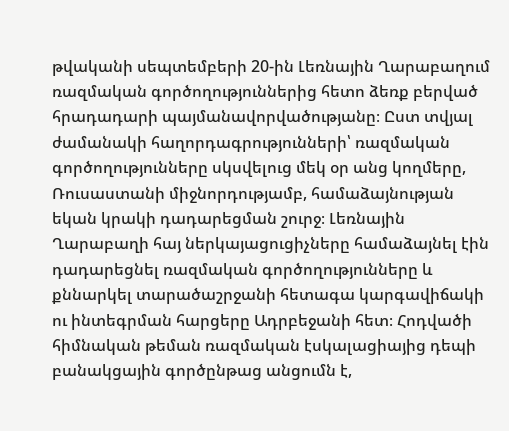թվականի սեպտեմբերի 20-ին Լեռնային Ղարաբաղում ռազմական գործողություններից հետո ձեռք բերված հրադադարի պայմանավորվածությանը։ Ըստ տվյալ ժամանակի հաղորդագրությունների՝ ռազմական գործողությունները սկսվելուց մեկ օր անց կողմերը, Ռուսաստանի միջնորդությամբ, համաձայնության եկան կրակի դադարեցման շուրջ։ Լեռնային Ղարաբաղի հայ ներկայացուցիչները համաձայնել էին դադարեցնել ռազմական գործողությունները և քննարկել տարածաշրջանի հետագա կարգավիճակի ու ինտեգրման հարցերը Ադրբեջանի հետ։ Հոդվածի հիմնական թեման ռազմական էսկալացիայից դեպի բանակցային գործընթաց անցումն է,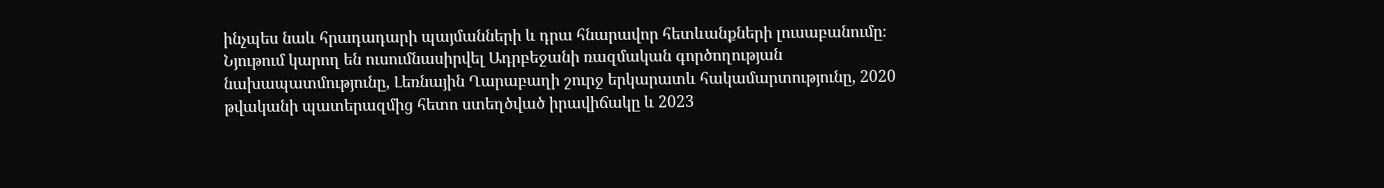ինչպես նաև հրադադարի պայմանների և դրա հնարավոր հետևանքների լուսաբանումը։ Նյութում կարող են ուսումնասիրվել Ադրբեջանի ռազմական գործողության նախապատմությունը, Լեռնային Ղարաբաղի շուրջ երկարատև հակամարտությունը, 2020 թվականի պատերազմից հետո ստեղծված իրավիճակը և 2023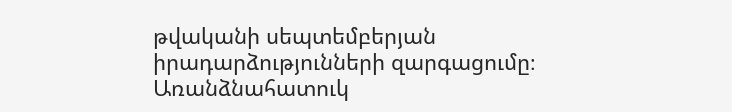թվականի սեպտեմբերյան իրադարձությունների զարգացումը։ Առանձնահատուկ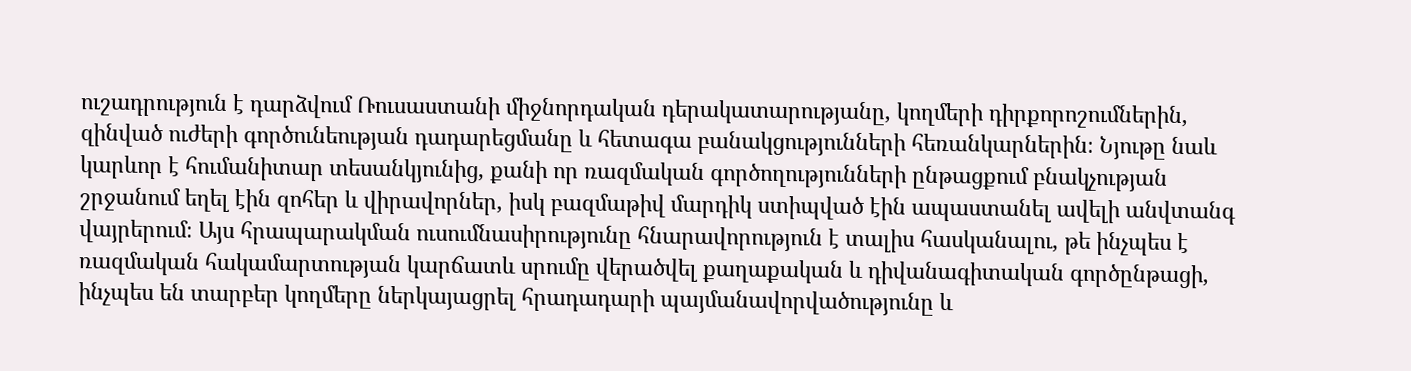ուշադրություն է դարձվում Ռուսաստանի միջնորդական դերակատարությանը, կողմերի դիրքորոշումներին, զինված ուժերի գործունեության դադարեցմանը և հետագա բանակցությունների հեռանկարներին։ Նյութը նաև կարևոր է հումանիտար տեսանկյունից, քանի որ ռազմական գործողությունների ընթացքում բնակչության շրջանում եղել էին զոհեր և վիրավորներ, իսկ բազմաթիվ մարդիկ ստիպված էին ապաստանել ավելի անվտանգ վայրերում։ Այս հրապարակման ուսումնասիրությունը հնարավորություն է տալիս հասկանալու, թե ինչպես է ռազմական հակամարտության կարճատև սրումը վերածվել քաղաքական և դիվանագիտական գործընթացի, ինչպես են տարբեր կողմերը ներկայացրել հրադադարի պայմանավորվածությունը և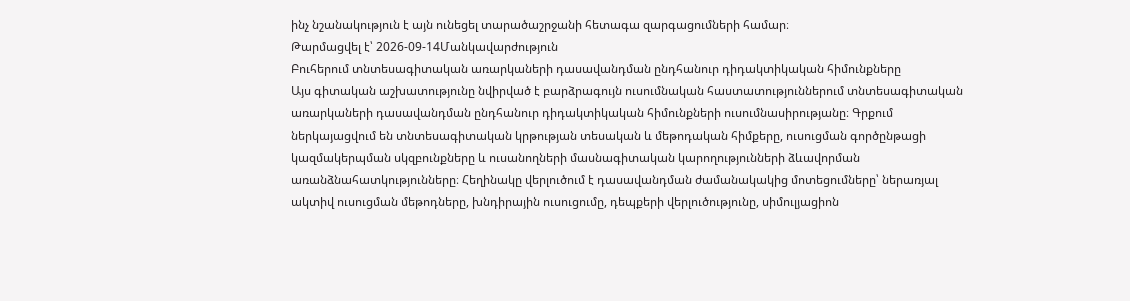ինչ նշանակություն է այն ունեցել տարածաշրջանի հետագա զարգացումների համար։
Թարմացվել է՝ 2026-09-14Մանկավարժություն
Բուհերում տնտեսագիտական առարկաների դասավանդման ընդհանուր դիդակտիկական հիմունքները
Այս գիտական աշխատությունը նվիրված է բարձրագույն ուսումնական հաստատություններում տնտեսագիտական առարկաների դասավանդման ընդհանուր դիդակտիկական հիմունքների ուսումնասիրությանը։ Գրքում ներկայացվում են տնտեսագիտական կրթության տեսական և մեթոդական հիմքերը, ուսուցման գործընթացի կազմակերպման սկզբունքները և ուսանողների մասնագիտական կարողությունների ձևավորման առանձնահատկությունները։ Հեղինակը վերլուծում է դասավանդման ժամանակակից մոտեցումները՝ ներառյալ ակտիվ ուսուցման մեթոդները, խնդիրային ուսուցումը, դեպքերի վերլուծությունը, սիմուլյացիոն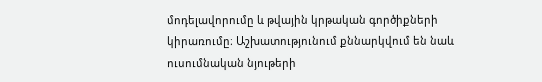մոդելավորումը և թվային կրթական գործիքների կիրառումը։ Աշխատությունում քննարկվում են նաև ուսումնական նյութերի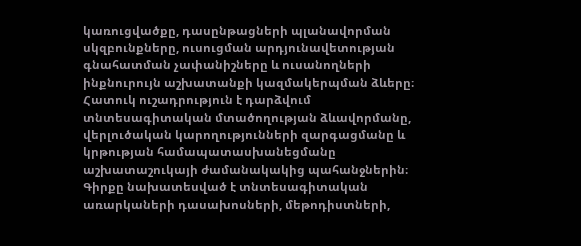կառուցվածքը, դասընթացների պլանավորման սկզբունքները, ուսուցման արդյունավետության գնահատման չափանիշները և ուսանողների ինքնուրույն աշխատանքի կազմակերպման ձևերը։ Հատուկ ուշադրություն է դարձվում տնտեսագիտական մտածողության ձևավորմանը, վերլուծական կարողությունների զարգացմանը և կրթության համապատասխանեցմանը աշխատաշուկայի ժամանակակից պահանջներին։ Գիրքը նախատեսված է տնտեսագիտական առարկաների դասախոսների, մեթոդիստների,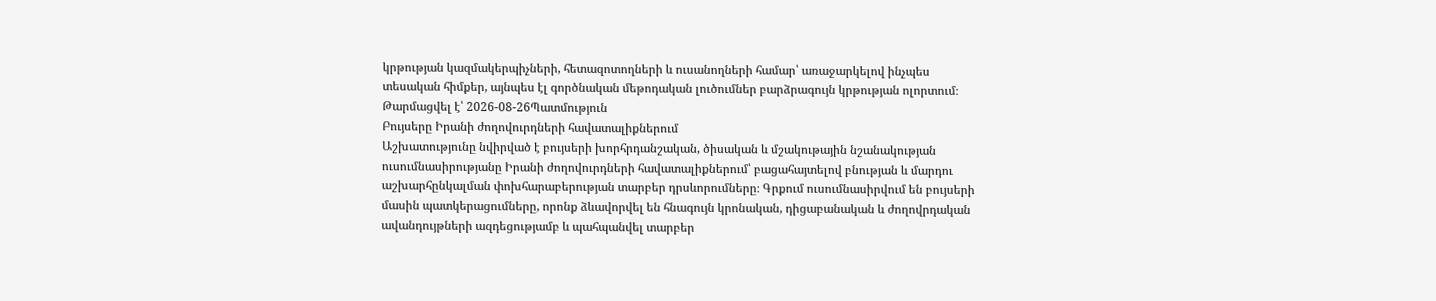կրթության կազմակերպիչների, հետազոտողների և ուսանողների համար՝ առաջարկելով ինչպես տեսական հիմքեր, այնպես էլ գործնական մեթոդական լուծումներ բարձրագույն կրթության ոլորտում։
Թարմացվել է՝ 2026-08-26Պատմություն
Բույսերը Իրանի ժողովուրդների հավատալիքներում
Աշխատությունը նվիրված է բույսերի խորհրդանշական, ծիսական և մշակութային նշանակության ուսումնասիրությանը Իրանի ժողովուրդների հավատալիքներում՝ բացահայտելով բնության և մարդու աշխարհընկալման փոխհարաբերության տարբեր դրսևորումները։ Գրքում ուսումնասիրվում են բույսերի մասին պատկերացումները, որոնք ձևավորվել են հնագույն կրոնական, դիցաբանական և ժողովրդական ավանդույթների ազդեցությամբ և պահպանվել տարբեր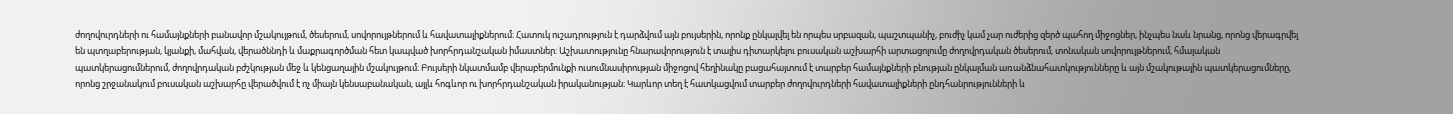ժողովուրդների ու համայնքների բանավոր մշակույթում, ծեսերում, սովորույթներում և հավատալիքներում։ Հատուկ ուշադրություն է դարձվում այն բույսերին, որոնք ընկալվել են որպես սրբազան, պաշտպանիչ, բուժիչ կամ չար ուժերից զերծ պահող միջոցներ, ինչպես նաև նրանց, որոնց վերագրվել են պտղաբերության, կյանքի, մահվան, վերածննդի և մաքրագործման հետ կապված խորհրդանշական իմաստներ։ Աշխատությունը հնարավորություն է տալիս դիտարկելու բուսական աշխարհի արտացոլումը ժողովրդական ծեսերում, տոնական սովորույթներում, հմայական պատկերացումներում, ժողովրդական բժշկության մեջ և կենցաղային մշակույթում։ Բույսերի նկատմամբ վերաբերմունքի ուսումնասիրության միջոցով հեղինակը բացահայտում է տարբեր համայնքների բնության ընկալման առանձնահատկությունները և այն մշակութային պատկերացումները, որոնց շրջանակում բուսական աշխարհը վերածվում է ոչ միայն կենսաբանական, այլև հոգևոր ու խորհրդանշական իրականության։ Կարևոր տեղ է հատկացվում տարբեր ժողովուրդների հավատալիքների ընդհանրությունների և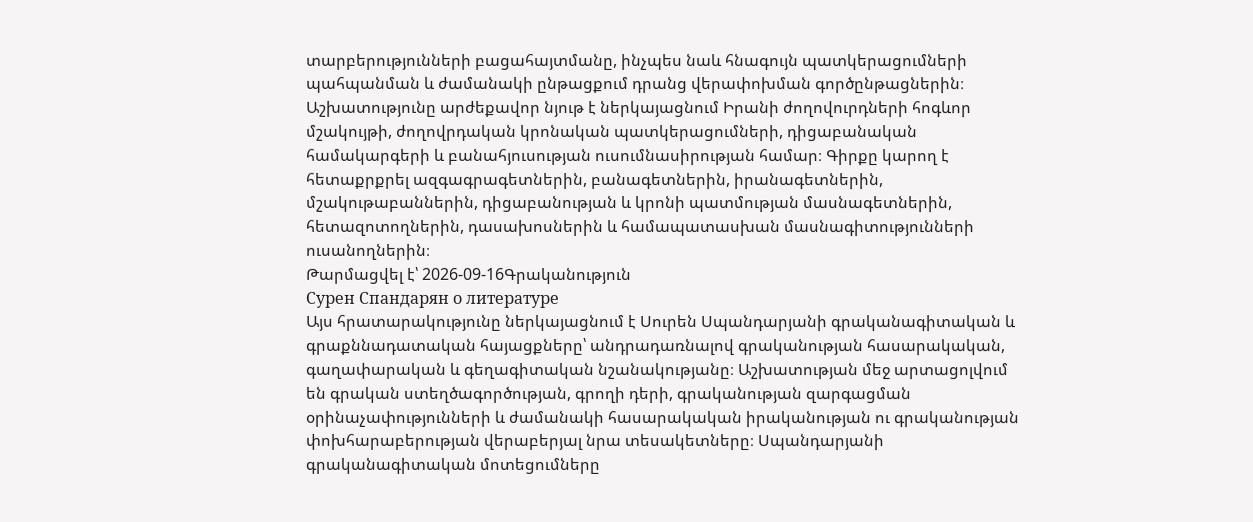տարբերությունների բացահայտմանը, ինչպես նաև հնագույն պատկերացումների պահպանման և ժամանակի ընթացքում դրանց վերափոխման գործընթացներին։ Աշխատությունը արժեքավոր նյութ է ներկայացնում Իրանի ժողովուրդների հոգևոր մշակույթի, ժողովրդական կրոնական պատկերացումների, դիցաբանական համակարգերի և բանահյուսության ուսումնասիրության համար։ Գիրքը կարող է հետաքրքրել ազգագրագետներին, բանագետներին, իրանագետներին, մշակութաբաններին, դիցաբանության և կրոնի պատմության մասնագետներին, հետազոտողներին, դասախոսներին և համապատասխան մասնագիտությունների ուսանողներին։
Թարմացվել է՝ 2026-09-16Գրականություն
Сурен Спандарян о литературе
Այս հրատարակությունը ներկայացնում է Սուրեն Սպանդարյանի գրականագիտական և գրաքննադատական հայացքները՝ անդրադառնալով գրականության հասարակական, գաղափարական և գեղագիտական նշանակությանը։ Աշխատության մեջ արտացոլվում են գրական ստեղծագործության, գրողի դերի, գրականության զարգացման օրինաչափությունների և ժամանակի հասարակական իրականության ու գրականության փոխհարաբերության վերաբերյալ նրա տեսակետները։ Սպանդարյանի գրականագիտական մոտեցումները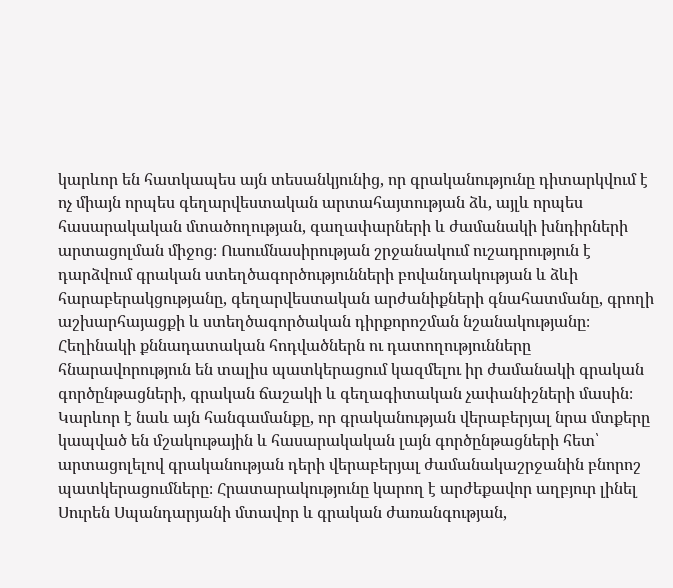կարևոր են հատկապես այն տեսանկյունից, որ գրականությունը դիտարկվում է ոչ միայն որպես գեղարվեստական արտահայտության ձև, այլև որպես հասարակական մտածողության, գաղափարների և ժամանակի խնդիրների արտացոլման միջոց։ Ուսումնասիրության շրջանակում ուշադրություն է դարձվում գրական ստեղծագործությունների բովանդակության և ձևի հարաբերակցությանը, գեղարվեստական արժանիքների գնահատմանը, գրողի աշխարհայացքի և ստեղծագործական դիրքորոշման նշանակությանը։ Հեղինակի քննադատական հոդվածներն ու դատողությունները հնարավորություն են տալիս պատկերացում կազմելու իր ժամանակի գրական գործընթացների, գրական ճաշակի և գեղագիտական չափանիշների մասին։ Կարևոր է նաև այն հանգամանքը, որ գրականության վերաբերյալ նրա մտքերը կապված են մշակութային և հասարակական լայն գործընթացների հետ՝ արտացոլելով գրականության դերի վերաբերյալ ժամանակաշրջանին բնորոշ պատկերացումները։ Հրատարակությունը կարող է արժեքավոր աղբյուր լինել Սուրեն Սպանդարյանի մտավոր և գրական ժառանգության,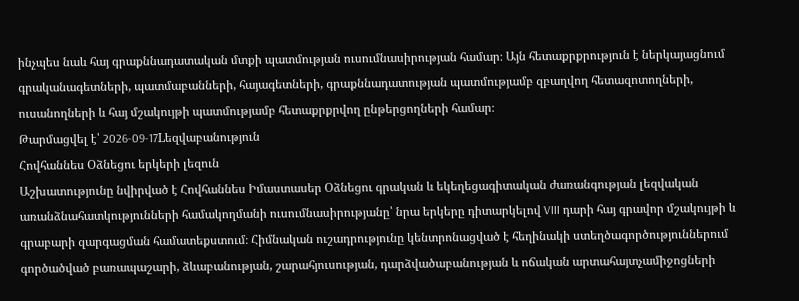ինչպես նաև հայ գրաքննադատական մտքի պատմության ուսումնասիրության համար։ Այն հետաքրքրություն է ներկայացնում գրականագետների, պատմաբանների, հայագետների, գրաքննադատության պատմությամբ զբաղվող հետազոտողների, ուսանողների և հայ մշակույթի պատմությամբ հետաքրքրվող ընթերցողների համար։
Թարմացվել է՝ 2026-09-17Lեզվաբանություն
Հովհաննես Օձնեցու երկերի լեզուն
Աշխատությունը նվիրված է Հովհաննես Իմաստասեր Օձնեցու գրական և եկեղեցագիտական ժառանգության լեզվական առանձնահատկությունների համակողմանի ուսումնասիրությանը՝ նրա երկերը դիտարկելով VIII դարի հայ գրավոր մշակույթի և գրաբարի զարգացման համատեքստում։ Հիմնական ուշադրությունը կենտրոնացված է հեղինակի ստեղծագործություններում գործածված բառապաշարի, ձևաբանության, շարահյուսության, դարձվածաբանության և ոճական արտահայտչամիջոցների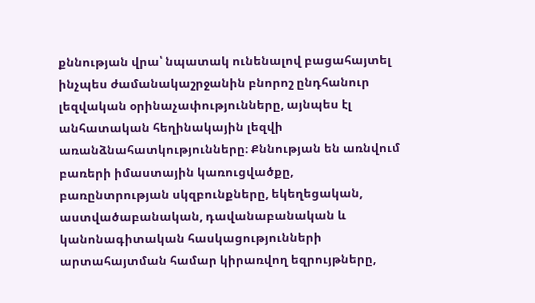քննության վրա՝ նպատակ ունենալով բացահայտել ինչպես ժամանակաշրջանին բնորոշ ընդհանուր լեզվական օրինաչափությունները, այնպես էլ անհատական հեղինակային լեզվի առանձնահատկությունները։ Քննության են առնվում բառերի իմաստային կառուցվածքը, բառընտրության սկզբունքները, եկեղեցական, աստվածաբանական, դավանաբանական և կանոնագիտական հասկացությունների արտահայտման համար կիրառվող եզրույթները,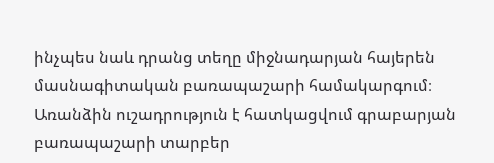ինչպես նաև դրանց տեղը միջնադարյան հայերեն մասնագիտական բառապաշարի համակարգում։ Առանձին ուշադրություն է հատկացվում գրաբարյան բառապաշարի տարբեր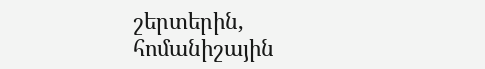շերտերին, հոմանիշային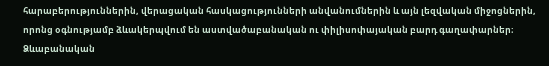հարաբերություններին, վերացական հասկացությունների անվանումներին և այն լեզվական միջոցներին, որոնց օգնությամբ ձևակերպվում են աստվածաբանական ու փիլիսոփայական բարդ գաղափարներ։ Ձևաբանական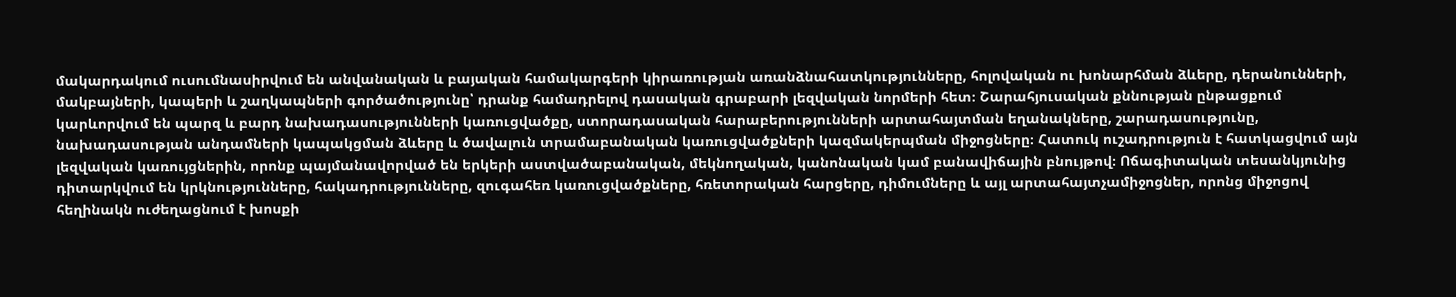մակարդակում ուսումնասիրվում են անվանական և բայական համակարգերի կիրառության առանձնահատկությունները, հոլովական ու խոնարհման ձևերը, դերանունների, մակբայների, կապերի և շաղկապների գործածությունը՝ դրանք համադրելով դասական գրաբարի լեզվական նորմերի հետ։ Շարահյուսական քննության ընթացքում կարևորվում են պարզ և բարդ նախադասությունների կառուցվածքը, ստորադասական հարաբերությունների արտահայտման եղանակները, շարադասությունը, նախադասության անդամների կապակցման ձևերը և ծավալուն տրամաբանական կառուցվածքների կազմակերպման միջոցները։ Հատուկ ուշադրություն է հատկացվում այն լեզվական կառույցներին, որոնք պայմանավորված են երկերի աստվածաբանական, մեկնողական, կանոնական կամ բանավիճային բնույթով։ Ոճագիտական տեսանկյունից դիտարկվում են կրկնությունները, հակադրությունները, զուգահեռ կառուցվածքները, հռետորական հարցերը, դիմումները և այլ արտահայտչամիջոցներ, որոնց միջոցով հեղինակն ուժեղացնում է խոսքի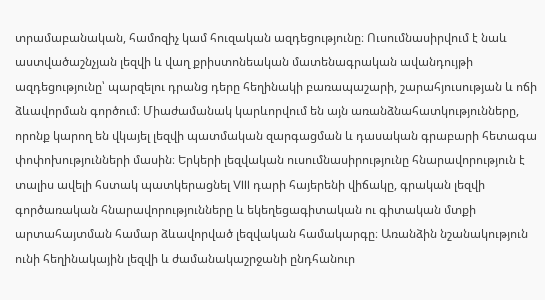տրամաբանական, համոզիչ կամ հուզական ազդեցությունը։ Ուսումնասիրվում է նաև աստվածաշնչյան լեզվի և վաղ քրիստոնեական մատենագրական ավանդույթի ազդեցությունը՝ պարզելու դրանց դերը հեղինակի բառապաշարի, շարահյուսության և ոճի ձևավորման գործում։ Միաժամանակ կարևորվում են այն առանձնահատկությունները, որոնք կարող են վկայել լեզվի պատմական զարգացման և դասական գրաբարի հետագա փոփոխությունների մասին։ Երկերի լեզվական ուսումնասիրությունը հնարավորություն է տալիս ավելի հստակ պատկերացնել VIII դարի հայերենի վիճակը, գրական լեզվի գործառական հնարավորությունները և եկեղեցագիտական ու գիտական մտքի արտահայտման համար ձևավորված լեզվական համակարգը։ Առանձին նշանակություն ունի հեղինակային լեզվի և ժամանակաշրջանի ընդհանուր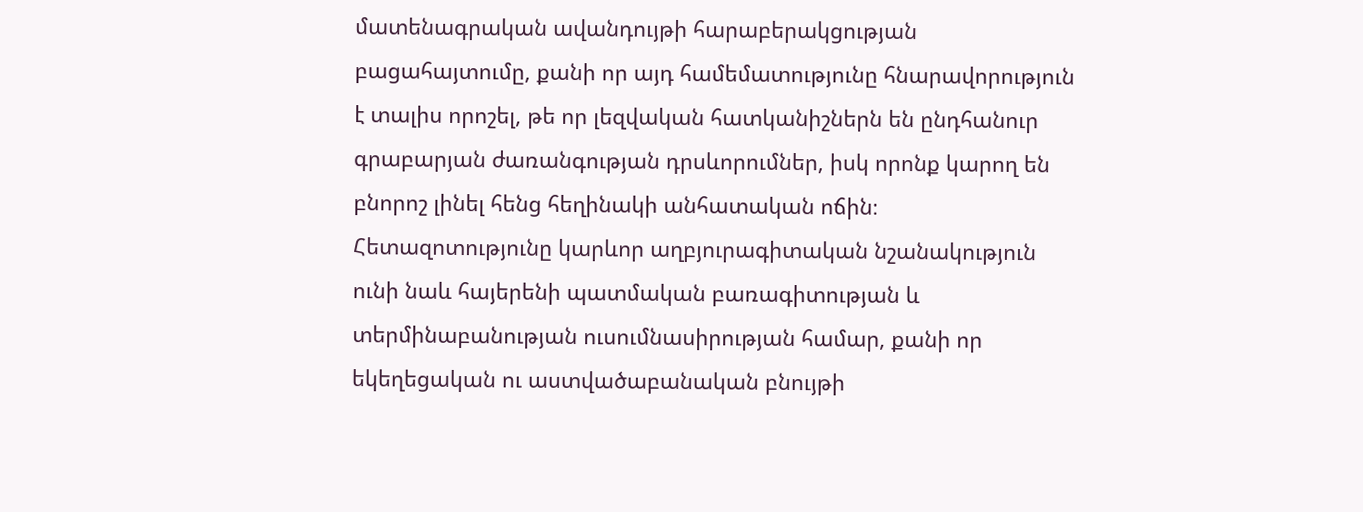մատենագրական ավանդույթի հարաբերակցության բացահայտումը, քանի որ այդ համեմատությունը հնարավորություն է տալիս որոշել, թե որ լեզվական հատկանիշներն են ընդհանուր գրաբարյան ժառանգության դրսևորումներ, իսկ որոնք կարող են բնորոշ լինել հենց հեղինակի անհատական ոճին։ Հետազոտությունը կարևոր աղբյուրագիտական նշանակություն ունի նաև հայերենի պատմական բառագիտության և տերմինաբանության ուսումնասիրության համար, քանի որ եկեղեցական ու աստվածաբանական բնույթի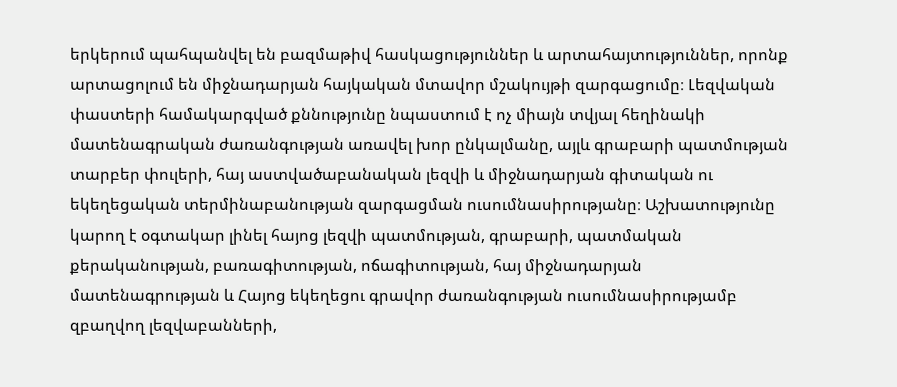երկերում պահպանվել են բազմաթիվ հասկացություններ և արտահայտություններ, որոնք արտացոլում են միջնադարյան հայկական մտավոր մշակույթի զարգացումը։ Լեզվական փաստերի համակարգված քննությունը նպաստում է ոչ միայն տվյալ հեղինակի մատենագրական ժառանգության առավել խոր ընկալմանը, այլև գրաբարի պատմության տարբեր փուլերի, հայ աստվածաբանական լեզվի և միջնադարյան գիտական ու եկեղեցական տերմինաբանության զարգացման ուսումնասիրությանը։ Աշխատությունը կարող է օգտակար լինել հայոց լեզվի պատմության, գրաբարի, պատմական քերականության, բառագիտության, ոճագիտության, հայ միջնադարյան մատենագրության և Հայոց եկեղեցու գրավոր ժառանգության ուսումնասիրությամբ զբաղվող լեզվաբանների,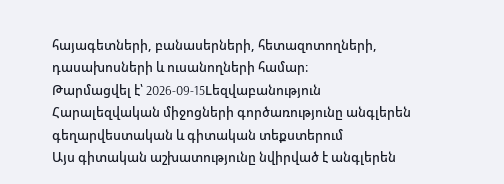հայագետների, բանասերների, հետազոտողների, դասախոսների և ուսանողների համար։
Թարմացվել է՝ 2026-09-15Lեզվաբանություն
Հարալեզվական միջոցների գործառությունը անգլերեն գեղարվեստական և գիտական տեքստերում
Այս գիտական աշխատությունը նվիրված է անգլերեն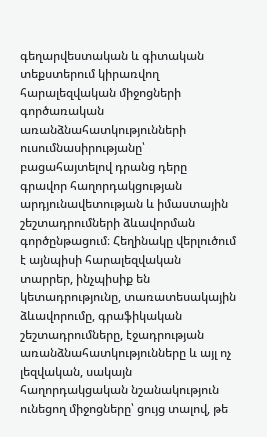գեղարվեստական և գիտական տեքստերում կիրառվող հարալեզվական միջոցների գործառական առանձնահատկությունների ուսումնասիրությանը՝ բացահայտելով դրանց դերը գրավոր հաղորդակցության արդյունավետության և իմաստային շեշտադրումների ձևավորման գործընթացում։ Հեղինակը վերլուծում է այնպիսի հարալեզվական տարրեր, ինչպիսիք են կետադրությունը, տառատեսակային ձևավորումը, գրաֆիկական շեշտադրումները, էջադրության առանձնահատկությունները և այլ ոչ լեզվական, սակայն հաղորդակցական նշանակություն ունեցող միջոցները՝ ցույց տալով, թե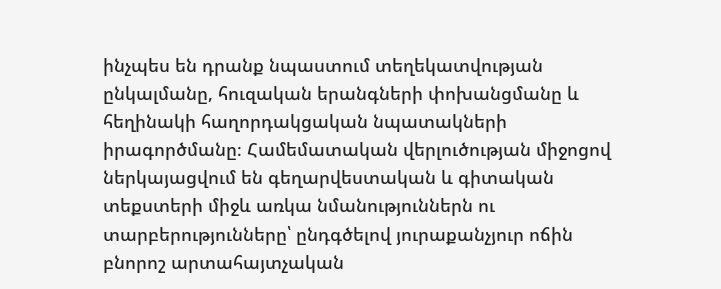ինչպես են դրանք նպաստում տեղեկատվության ընկալմանը, հուզական երանգների փոխանցմանը և հեղինակի հաղորդակցական նպատակների իրագործմանը։ Համեմատական վերլուծության միջոցով ներկայացվում են գեղարվեստական և գիտական տեքստերի միջև առկա նմանություններն ու տարբերությունները՝ ընդգծելով յուրաքանչյուր ոճին բնորոշ արտահայտչական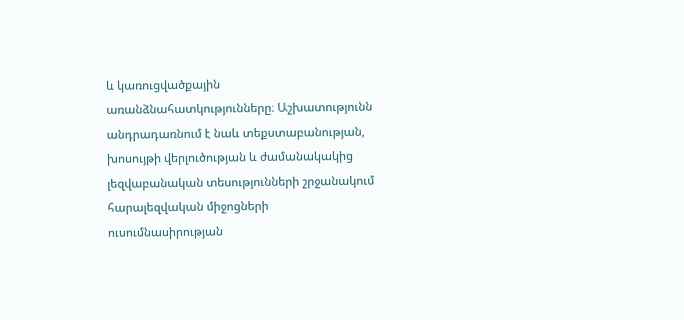և կառուցվածքային առանձնահատկությունները։ Աշխատությունն անդրադառնում է նաև տեքստաբանության, խոսույթի վերլուծության և ժամանակակից լեզվաբանական տեսությունների շրջանակում հարալեզվական միջոցների ուսումնասիրության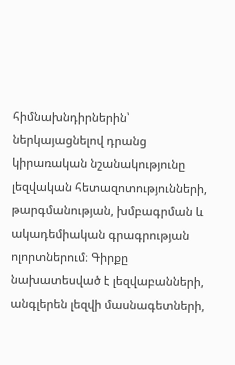հիմնախնդիրներին՝ ներկայացնելով դրանց կիրառական նշանակությունը լեզվական հետազոտությունների, թարգմանության, խմբագրման և ակադեմիական գրագրության ոլորտներում։ Գիրքը նախատեսված է լեզվաբանների, անգլերեն լեզվի մասնագետների,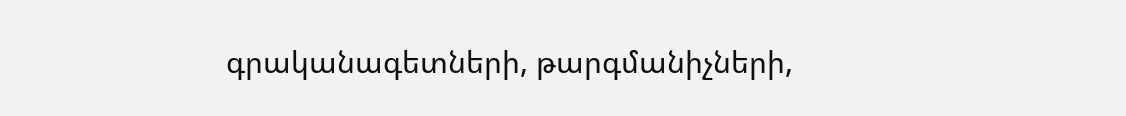գրականագետների, թարգմանիչների,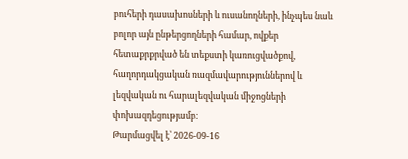բուհերի դասախոսների և ուսանողների, ինչպես նաև բոլոր այն ընթերցողների համար, ովքեր հետաքրքրված են տեքստի կառուցվածքով, հաղորդակցական ռազմավարություններով և լեզվական ու հարալեզվական միջոցների փոխազդեցությամբ։
Թարմացվել է՝ 2026-09-16